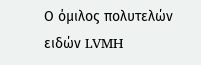Ο όμιλος πολυτελών ειδών LVMH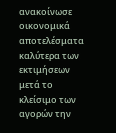ανακοίνωσε οικονομικά αποτελέσματα καλύτερα των εκτιμήσεων μετά το κλείσιμο των αγορών την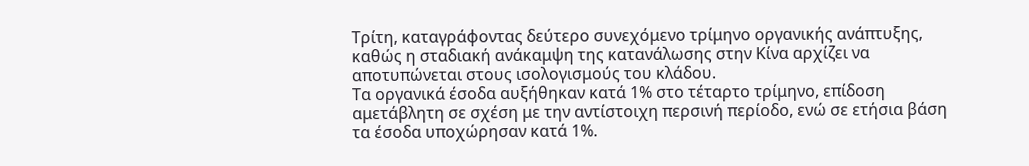Τρίτη, καταγράφοντας δεύτερο συνεχόμενο τρίμηνο οργανικής ανάπτυξης, καθώς η σταδιακή ανάκαμψη της κατανάλωσης στην Κίνα αρχίζει να αποτυπώνεται στους ισολογισμούς του κλάδου.
Τα οργανικά έσοδα αυξήθηκαν κατά 1% στο τέταρτο τρίμηνο, επίδοση αμετάβλητη σε σχέση με την αντίστοιχη περσινή περίοδο, ενώ σε ετήσια βάση τα έσοδα υποχώρησαν κατά 1%.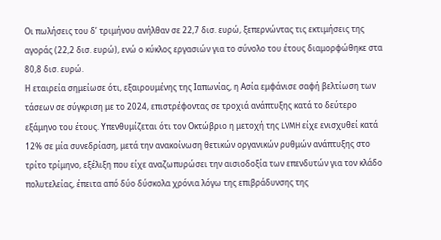Οι πωλήσεις του δ’ τριμήνου ανήλθαν σε 22,7 δισ. ευρώ, ξεπερνώντας τις εκτιμήσεις της αγοράς (22,2 δισ. ευρώ), ενώ ο κύκλος εργασιών για το σύνολο του έτους διαμορφώθηκε στα 80,8 δισ. ευρώ.
Η εταιρεία σημείωσε ότι, εξαιρουμένης της Ιαπωνίας, η Ασία εμφάνισε σαφή βελτίωση των τάσεων σε σύγκριση με το 2024, επιστρέφοντας σε τροχιά ανάπτυξης κατά το δεύτερο εξάμηνο του έτους. Υπενθυμίζεται ότι τον Οκτώβριο η μετοχή της LVMH είχε ενισχυθεί κατά 12% σε μία συνεδρίαση, μετά την ανακοίνωση θετικών οργανικών ρυθμών ανάπτυξης στο τρίτο τρίμηνο, εξέλιξη που είχε αναζωπυρώσει την αισιοδοξία των επενδυτών για τον κλάδο πολυτελείας, έπειτα από δύο δύσκολα χρόνια λόγω της επιβράδυνσης της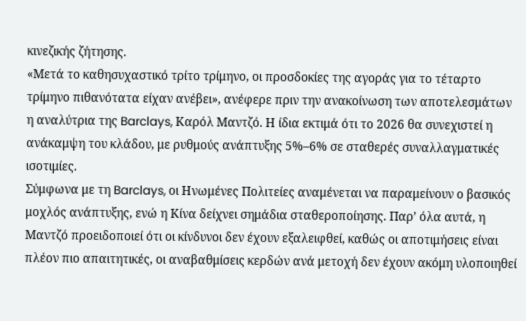κινεζικής ζήτησης.
«Μετά το καθησυχαστικό τρίτο τρίμηνο, οι προσδοκίες της αγοράς για το τέταρτο τρίμηνο πιθανότατα είχαν ανέβει», ανέφερε πριν την ανακοίνωση των αποτελεσμάτων η αναλύτρια της Barclays, Καρόλ Μαντζό. Η ίδια εκτιμά ότι το 2026 θα συνεχιστεί η ανάκαμψη του κλάδου, με ρυθμούς ανάπτυξης 5%–6% σε σταθερές συναλλαγματικές ισοτιμίες.
Σύμφωνα με τη Barclays, οι Ηνωμένες Πολιτείες αναμένεται να παραμείνουν ο βασικός μοχλός ανάπτυξης, ενώ η Κίνα δείχνει σημάδια σταθεροποίησης. Παρ’ όλα αυτά, η Μαντζό προειδοποιεί ότι οι κίνδυνοι δεν έχουν εξαλειφθεί, καθώς οι αποτιμήσεις είναι πλέον πιο απαιτητικές, οι αναβαθμίσεις κερδών ανά μετοχή δεν έχουν ακόμη υλοποιηθεί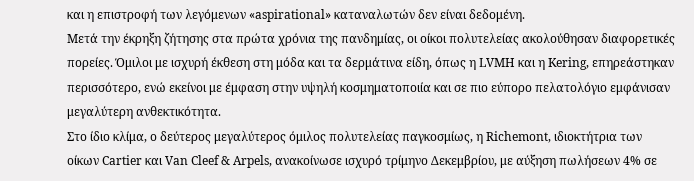και η επιστροφή των λεγόμενων «aspirational» καταναλωτών δεν είναι δεδομένη.
Μετά την έκρηξη ζήτησης στα πρώτα χρόνια της πανδημίας, οι οίκοι πολυτελείας ακολούθησαν διαφορετικές πορείες. Όμιλοι με ισχυρή έκθεση στη μόδα και τα δερμάτινα είδη, όπως η LVMH και η Kering, επηρεάστηκαν περισσότερο, ενώ εκείνοι με έμφαση στην υψηλή κοσμηματοποιία και σε πιο εύπορο πελατολόγιο εμφάνισαν μεγαλύτερη ανθεκτικότητα.
Στο ίδιο κλίμα, ο δεύτερος μεγαλύτερος όμιλος πολυτελείας παγκοσμίως, η Richemont, ιδιοκτήτρια των οίκων Cartier και Van Cleef & Arpels, ανακοίνωσε ισχυρό τρίμηνο Δεκεμβρίου, με αύξηση πωλήσεων 4% σε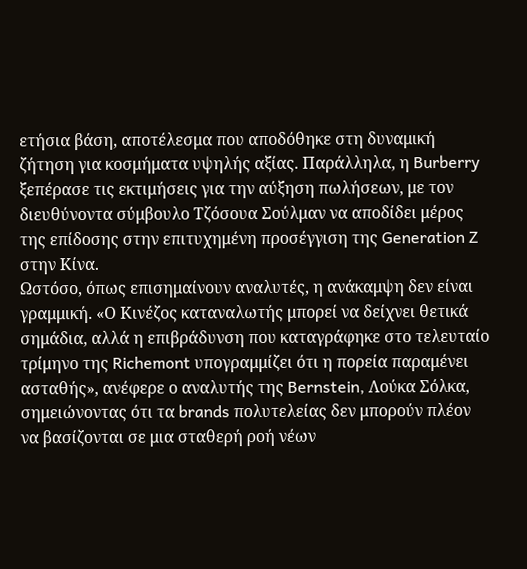ετήσια βάση, αποτέλεσμα που αποδόθηκε στη δυναμική ζήτηση για κοσμήματα υψηλής αξίας. Παράλληλα, η Burberry ξεπέρασε τις εκτιμήσεις για την αύξηση πωλήσεων, με τον διευθύνοντα σύμβουλο Τζόσουα Σούλμαν να αποδίδει μέρος της επίδοσης στην επιτυχημένη προσέγγιση της Generation Z στην Κίνα.
Ωστόσο, όπως επισημαίνουν αναλυτές, η ανάκαμψη δεν είναι γραμμική. «Ο Κινέζος καταναλωτής μπορεί να δείχνει θετικά σημάδια, αλλά η επιβράδυνση που καταγράφηκε στο τελευταίο τρίμηνο της Richemont υπογραμμίζει ότι η πορεία παραμένει ασταθής», ανέφερε ο αναλυτής της Bernstein, Λούκα Σόλκα, σημειώνοντας ότι τα brands πολυτελείας δεν μπορούν πλέον να βασίζονται σε μια σταθερή ροή νέων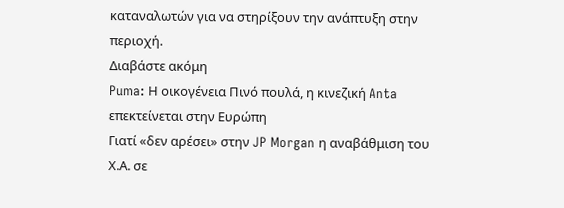καταναλωτών για να στηρίξουν την ανάπτυξη στην περιοχή.
Διαβάστε ακόμη
Puma: Η οικογένεια Πινό πουλά, η κινεζική Anta επεκτείνεται στην Ευρώπη
Γιατί «δεν αρέσει» στην JP Morgan η αναβάθμιση του Χ.Α. σε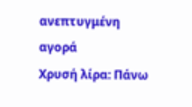ανεπτυγμένη αγορά
Χρυσή λίρα: Πάνω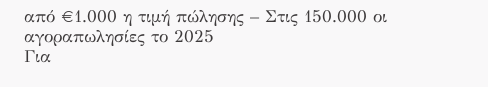από €1.000 η τιμή πώλησης – Στις 150.000 οι αγοραπωλησίες το 2025
Για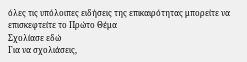όλες τις υπόλοιπες ειδήσεις της επικαιρότητας μπορείτε να επισκεφτείτε το Πρώτο Θέμα
Σχολίασε εδώ
Για να σχολιάσεις,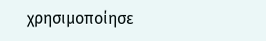χρησιμοποίησε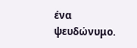ένα ψευδώνυμο.